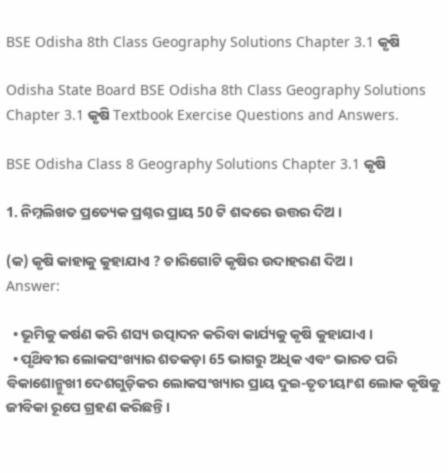BSE Odisha 8th Class Geography Solutions Chapter 3.1 କୃଷି

Odisha State Board BSE Odisha 8th Class Geography Solutions Chapter 3.1 କୃଷି Textbook Exercise Questions and Answers.

BSE Odisha Class 8 Geography Solutions Chapter 3.1 କୃଷି

1. ନିମ୍ନଲିଖତ ପ୍ରତ୍ୟେକ ପ୍ରଶ୍ନର ପ୍ରାୟ 50 ଟି ଶବ୍ଦରେ ଉତ୍ତର ଦିଅ ।

(କ) କୃଷି କାହାକୁ କୁହାଯାଏ ? ଚାରିଗୋଟି କୃଷିର ଉଦାହରଣ ଦିଅ ।
Answer:

  • ଭୂମିକୁ କର୍ଷଣ କରି ଶସ୍ୟ ଉତ୍ପାଦନ କରିବା କାର୍ଯ୍ୟକୁ କୃଷି କୁହାଯାଏ ।
  • ପୃଥ‌ିବୀର ଲୋକସଂଖ୍ୟାର ଶତକଡ଼ା 65 ଭାଗରୁ ଅଧିକ ଏବଂ ଭାରତ ପରି ବିକାଶୋନ୍ମୁଖୀ ଦେଶଗୁଡ଼ିକର ଲୋକସଂଖ୍ୟାର ପ୍ରାୟ ଦୁଇ-ତୃତୀୟାଂଶ ଲୋକ କୃଷିକୁ ଜୀବିକା ରୂପେ ଗ୍ରହଣ କରିଛନ୍ତି ।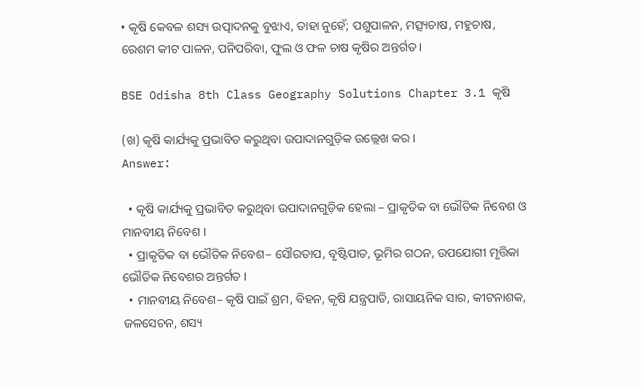• କୃଷି କେବଳ ଶସ୍ୟ ଉତ୍ପାଦନକୁ ବୁଝାଏ, ତାହା ନୁହେଁ; ପଶୁପାଳନ, ମତ୍ସ୍ୟଚାଷ, ମହୁଚାଷ, ରେଶମ କୀଟ ପାଳନ, ପନିପରିବା, ଫୁଲ ଓ ଫଳ ଚାଷ କୃଷିର ଅନ୍ତର୍ଗତ ।

BSE Odisha 8th Class Geography Solutions Chapter 3.1 କୃଷି

(ଖ) କୃଷି କାର୍ଯ୍ୟକୁ ପ୍ରଭାବିତ କରୁଥିବା ଉପାଦାନଗୁଡ଼ିକ ଉଲ୍ଲେଖ କର ।
Answer:

  • କୃଷି କାର୍ଯ୍ୟକୁ ପ୍ରଭାବିତ କରୁଥିବା ଉପାଦାନଗୁଡ଼ିକ ହେଲା – ପ୍ରାକୃତିକ ବା ଭୌତିକ ନିବେଶ ଓ ମାନବୀୟ ନିବେଶ ।
  • ପ୍ରାକୃତିକ ବା ଭୌତିକ ନିବେଶ– ସୌରତାପ, ବୃଷ୍ଟିପାତ, ଭୂମିର ଗଠନ, ଉପଯୋଗୀ ମୃତ୍ତିକା ଭୌତିକ ନିବେଶର ଅନ୍ତର୍ଗତ ।
  • ମାନବୀୟ ନିବେଶ– କୃଷି ପାଇଁ ଶ୍ରମ, ବିହନ, କୃଷି ଯନ୍ତ୍ରପାତି, ରାସାୟନିକ ସାର, କୀଟନାଶକ, ଜଳସେଚନ, ଶସ୍ୟ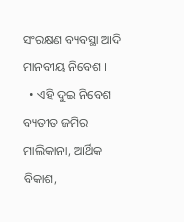ସଂରକ୍ଷଣ ବ୍ୟବସ୍ଥା ଆଦି ମାନବୀୟ ନିବେଶ ।
  • ଏହି ଦୁଇ ନିବେଶ ବ୍ୟତୀତ ଜମିର ମାଲିକାନା, ଆର୍ଥିକ ବିକାଶ,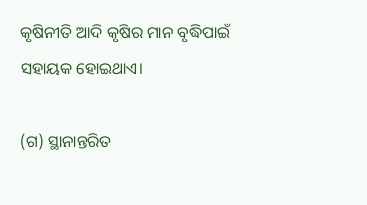କୃଷିନୀତି ଆଦି କୃଷିର ମାନ ବୃଦ୍ଧିପାଇଁ ସହାୟକ ହୋଇଥାଏ।

(ଗ) ସ୍ଥାନାନ୍ତରିତ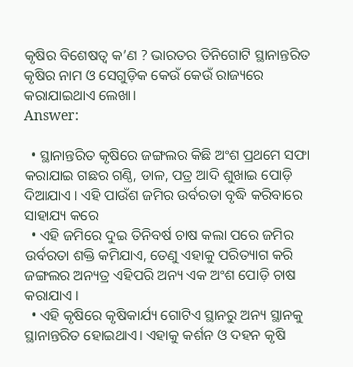କୃଷିର ବିଶେଷତ୍ଵ କ’ଣ ? ଭାରତର ତିନିଗୋଟି ସ୍ଥାନାନ୍ତରିତ କୃଷିର ନାମ ଓ ସେଗୁଡ଼ିକ କେଉଁ କେଉଁ ରାଜ୍ୟରେ କରାଯାଇଥାଏ ଲେଖା।
Answer:

  • ସ୍ଥାନାନ୍ତରିତ କୃଷିରେ ଜଙ୍ଗଲର କିଛି ଅଂଶ ପ୍ରଥମେ ସଫା କରାଯାଇ ଗଛର ଗଣ୍ଠି, ଡାଳ, ପତ୍ର ଆଦି ଶୁଖାଇ ପୋଡ଼ି ଦିଆଯାଏ । ଏହି ପାଉଁଶ ଜମିର ଉର୍ବରତା ବୃଦ୍ଧି କରିବାରେ ସାହାଯ୍ୟ କରେ
  • ଏହି ଜମିରେ ଦୁଇ ତିନିବର୍ଷ ଚାଷ କଲା ପରେ ଜମିର ଉର୍ବରତା ଶକ୍ତି କମିଯାଏ, ତେଣୁ ଏହାକୁ ପରିତ୍ୟାଗ କରି ଜଙ୍ଗଲର ଅନ୍ୟତ୍ର ଏହିପରି ଅନ୍ୟ ଏକ ଅଂଶ ପୋଡ଼ି ଚାଷ କରାଯାଏ ।
  • ଏହି କୃଷିରେ କୃଷିକାର୍ଯ୍ୟ ଗୋଟିଏ ସ୍ଥାନରୁ ଅନ୍ୟ ସ୍ଥାନକୁ ସ୍ଥାନାନ୍ତରିତ ହୋଇଥାଏ। ଏହାକୁ କର୍ଶନ ଓ ଦହନ କୃଷି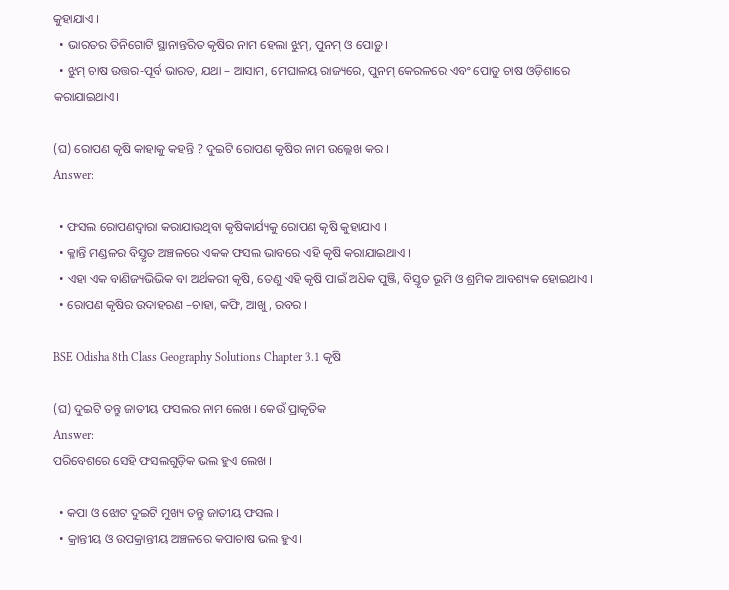କୁହାଯାଏ ।
  • ଭାରତର ତିନିଗୋଟି ସ୍ଥାନାନ୍ତରିତ କୃଷିର ନାମ ହେଲା ଝୁମ୍, ପୁନମ୍ ଓ ପୋଡ଼ୁ ।
  • ଝୁମ୍ ଚାଷ ଉତ୍ତର-ପୂର୍ବ ଭାରତ, ଯଥା – ଆସାମ, ମେଘାଳୟ ରାଜ୍ୟରେ, ପୁନମ୍ କେରଳରେ ଏବଂ ପୋଡୁ ଚାଷ ଓଡ଼ିଶାରେ କରାଯାଇଥାଏ।

(ଘ) ରୋପଣ କୃଷି କାହାକୁ କହନ୍ତି ? ଦୁଇଟି ରୋପଣ କୃଷିର ନାମ ଉଲ୍ଲେଖ କର ।
Answer:

  • ଫସଲ ରୋପଣଦ୍ୱାରା କରାଯାଉଥିବା କୃଷିକାର୍ଯ୍ୟକୁ ରୋପଣ କୃଷି କୁହାଯାଏ ।
  • କ୍ଳାନ୍ତି ମଣ୍ଡଳର ବିସ୍ତୃତ ଅଞ୍ଚଳରେ ଏକକ ଫସଲ ଭାବରେ ଏହି କୃଷି କରାଯାଇଥାଏ ।
  • ଏହା ଏକ ବାଣିଜ୍ୟଭିଭିକ ବା ଅର୍ଥକରୀ କୃଷି, ତେଣୁ ଏହି କୃଷି ପାଇଁ ଅଧ‌ିକ ପୁଞ୍ଜି, ବିସ୍ତୃତ ଭୂମି ଓ ଶ୍ରମିକ ଆବଶ୍ୟକ ହୋଇଥାଏ ।
  • ରୋପଣ କୃଷିର ଉଦାହରଣ –ଚାହା, କଫି, ଆଖୁ, ରବର ।

BSE Odisha 8th Class Geography Solutions Chapter 3.1 କୃଷି

(ଘ) ଦୁଇଟି ତନ୍ତୁ ଜାତୀୟ ଫସଲର ନାମ ଲେଖ । କେଉଁ ପ୍ରାକୃତିକ
Answer:
ପରିବେଶରେ ସେହି ଫସଲଗୁଡ଼ିକ ଭଲ ହୁଏ ଲେଖ ।

  • କପା ଓ ଝୋଟ ଦୁଇଟି ମୁଖ୍ୟ ତନ୍ତୁ ଜାତୀୟ ଫସଲ ।
  • କ୍ରାନ୍ତୀୟ ଓ ଉପକ୍ରାନ୍ତୀୟ ଅଞ୍ଚଳରେ କପାଚାଷ ଭଲ ହୁଏ।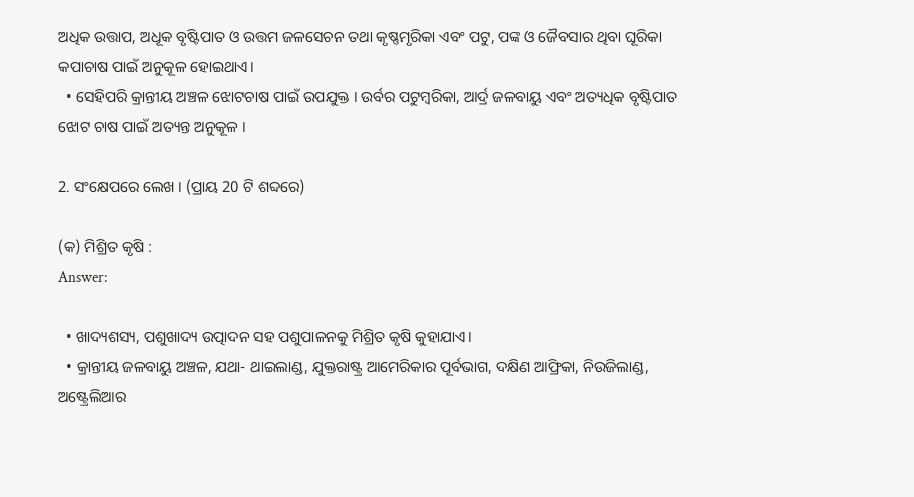ଅଧିକ ଉତ୍ତାପ, ଅଧୂକ ବୃଷ୍ଟିପାତ ଓ ଉତ୍ତମ ଜଳସେଚନ ତଥା କୃଷ୍ଣମୃରିକା ଏବଂ ପଟୁ, ପଙ୍କ ଓ ଜୈବସାର ଥିବା ଘୂରିକା କପାଚାଷ ପାଇଁ ଅନୁକୂଳ ହୋଇଥାଏ।
  • ସେହିପରି କ୍ରାନ୍ତୀୟ ଅଞ୍ଚଳ ଝୋଟଚାଷ ପାଇଁ ଉପଯୁକ୍ତ । ଉର୍ବର ପଟୁମ୍ବରିକା, ଆର୍ଦ୍ର ଜଳବାୟୁ ଏବଂ ଅତ୍ୟଧିକ ବୃଷ୍ଟିପାତ ଝୋଟ ଚାଷ ପାଇଁ ଅତ୍ୟନ୍ତ ଅନୁକୂଳ ।

2. ସଂକ୍ଷେପରେ ଲେଖ । (ପ୍ରାୟ 20 ଟି ଶବ୍ଦରେ)

(କ) ମିଶ୍ରିତ କୃଷି :
Answer:

  • ଖାଦ୍ୟଶସ୍ୟ, ପଶୁଖାଦ୍ୟ ଉତ୍ପାଦନ ସହ ପଶୁପାଳନକୁ ମିଶ୍ରିତ କୃଷି କୁହାଯାଏ।
  • କ୍ରାନ୍ତୀୟ ଜଳବାୟୁ ଅଞ୍ଚଳ, ଯଥା- ଥାଇଲାଣ୍ଡ, ଯୁକ୍ତରାଷ୍ଟ୍ର ଆମେରିକାର ପୂର୍ବଭାଗ, ଦକ୍ଷିଣ ଆଫ୍ରିକା, ନିଉଜିଲାଣ୍ଡ, ଅଷ୍ଟ୍ରେଲିଆର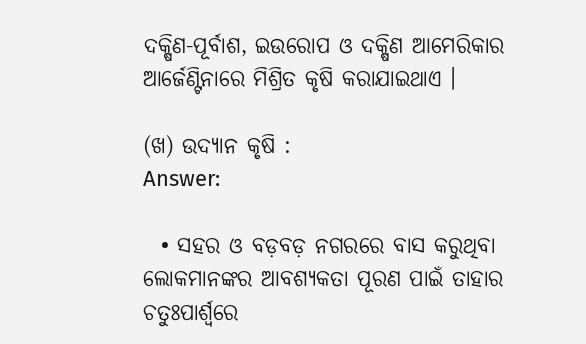ଦକ୍ଷିଣ-ପୂର୍ବାଶ, ଇଉରୋପ ଓ ଦକ୍ଷିଣ ଆମେରିକାର ଆର୍ଜେଣ୍ଟିନାରେ ମିଶ୍ରିତ କୃଷି କରାଯାଇଥାଏ ।

(ଖ) ଉଦ୍ୟାନ କୃଷି :
Answer:

  • ସହର ଓ ବଡ଼ବଡ଼ ନଗରରେ ବାସ କରୁଥିବା ଲୋକମାନଙ୍କର ଆବଶ୍ୟକତା ପୂରଣ ପାଇଁ ତାହାର ଚତୁଃପାର୍ଶ୍ଵରେ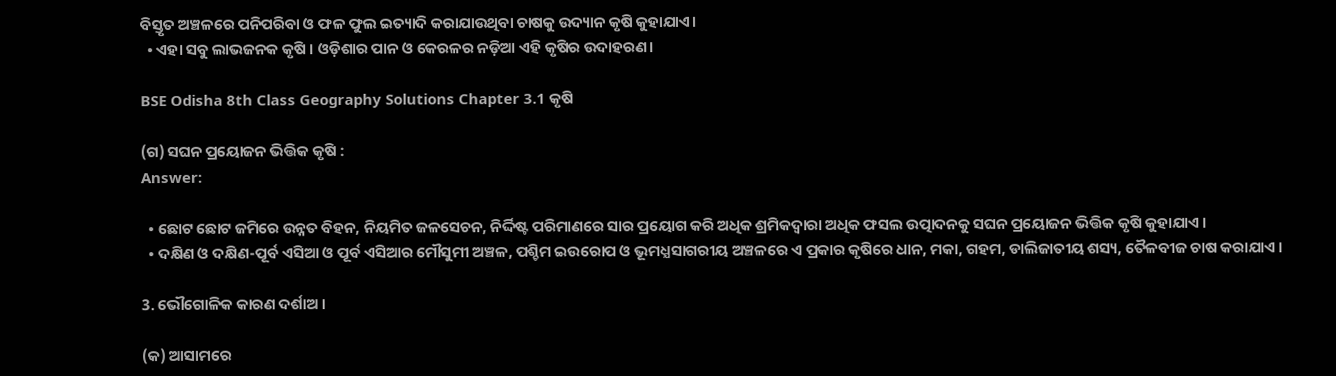ବିସ୍ତୃତ ଅଞ୍ଚଳରେ ପନିପରିବା ଓ ଫଳ ଫୁଲ ଇତ୍ୟାଦି କରାଯାଉଥିବା ଚାଷକୁ ଉଦ୍ୟାନ କୃଷି କୁହାଯାଏ।
  • ଏହା ସବୁ ଲାଭଜନକ କୃଷି । ଓଡ଼ିଶାର ପାନ ଓ କେରଳର ନଡ଼ିଆ ଏହି କୃଷିର ଉଦାହରଣ।

BSE Odisha 8th Class Geography Solutions Chapter 3.1 କୃଷି

(ଗ) ସଘନ ପ୍ରୟୋଜନ ଭିତ୍ତିକ କୃଷି :
Answer:

  • ଛୋଟ ଛୋଟ ଜମିରେ ଉନ୍ନତ ବିହନ, ନିୟମିତ ଜଳସେଚନ, ନିର୍ଦ୍ଦିଷ୍ଟ ପରିମାଣରେ ସାର ପ୍ରୟୋଗ କରି ଅଧିକ ଶ୍ରମିକଦ୍ଵାରା ଅଧିକ ଫସଲ ଉତ୍ପାଦନକୁ ସଘନ ପ୍ରୟୋଜନ ଭିତ୍ତିକ କୃଷି କୁହାଯାଏ ।
  • ଦକ୍ଷିଣ ଓ ଦକ୍ଷିଣ-ପୂର୍ବ ଏସିଆ ଓ ପୂର୍ବ ଏସିଆର ମୌସୁମୀ ଅଞ୍ଚଳ, ପଶ୍ଚିମ ଇଉରୋପ ଓ ଭୂମଧ୍ଯସାଗରୀୟ ଅଞ୍ଚଳରେ ଏ ପ୍ରକାର କୃଷିରେ ଧାନ, ମକା, ଗହମ, ଡାଲିଜାତୀୟ ଶସ୍ୟ, ତୈଳବୀଜ ଚାଷ କରାଯାଏ ।

3. ଭୌଗୋଳିକ କାରଣ ଦର୍ଶାଅ ।

(କ) ଆସାମରେ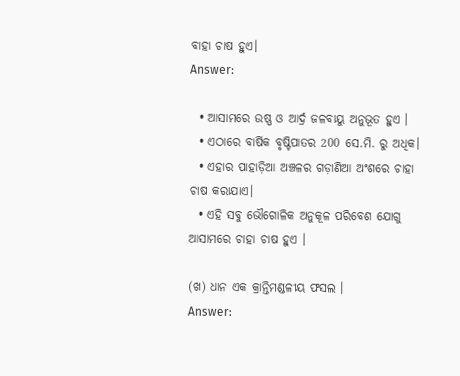ବାହା ଚାଷ ହୁଏ।
Answer:

  • ଆସାମରେ ଉଷ୍ଣ ଓ ଆର୍ଦ୍ର ଜଳବାୟୁ ଅନୁଭୂତ ହୁଏ ।
  • ଏଠାରେ ବାର୍ଷିକ ବୃଷ୍ଟିପାତର 200 ସେ.ମି. ରୁ ଅଧିକ।
  • ଏହାର ପାହାଡ଼ିଆ ଅଞ୍ଚଳର ଗଡ଼ାଣିଆ ଅଂଶରେ ଚାହା ଚାଷ କରାଯାଏ।
  • ଏହି ସବୁ ଭୌଗୋଳିକ ଅନୁକୂଳ ପରିବେଶ ଯୋଗୁ ଆସାମରେ ଚାହା ଚାଷ ହୁଏ ।

(ଖ) ଧାନ ଏକ କ୍ରାନ୍ତିମଣ୍ଡଳୀୟ ଫସଲ ।
Answer: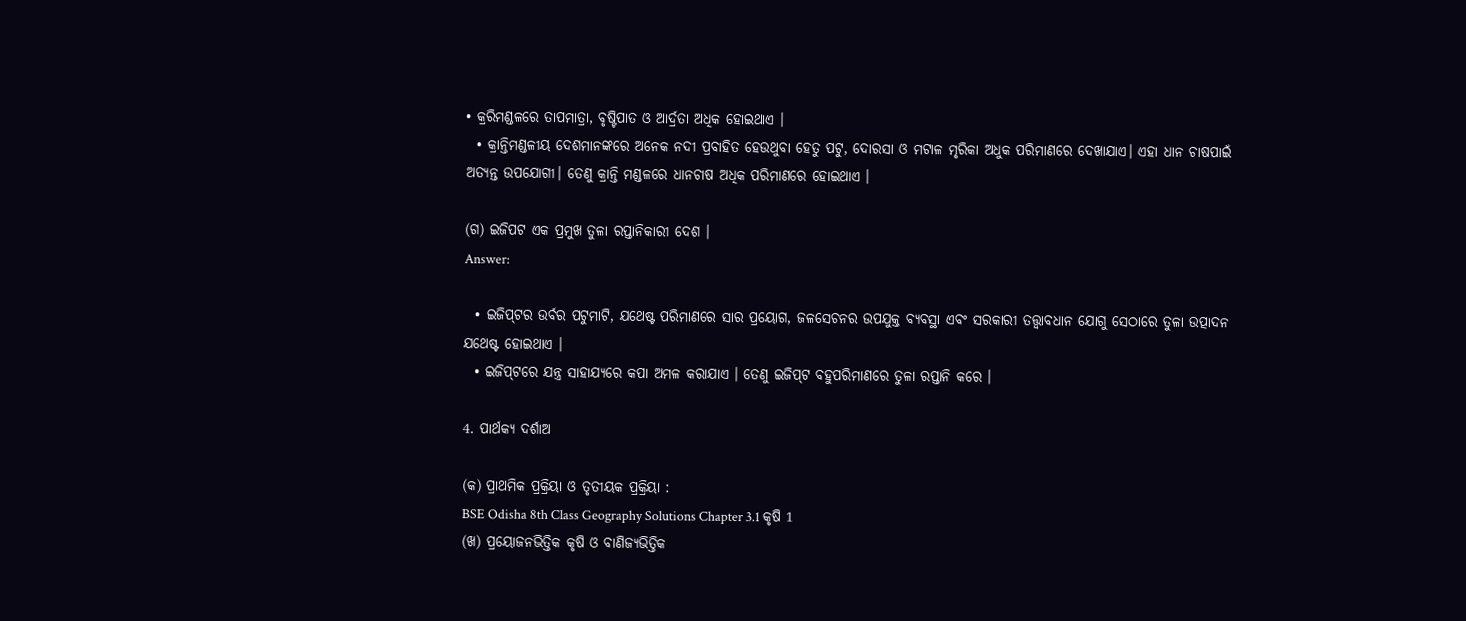• କ୍ରରିମଣ୍ଡଳରେ ତାପମାତ୍ରା, ବୃଷ୍ଟିପାତ ଓ ଆର୍ଦ୍ରତା ଅଧିକ ହୋଇଥାଏ ।
  • କ୍ରାନ୍ତିମଣ୍ଡଳୀୟ ଦେଶମାନଙ୍କରେ ଅନେକ ନଦୀ ପ୍ରବାହିତ ହେଉଥୁବା ହେତୁ ପଟୁ, ଦୋରସା ଓ ମଟାଳ ମୃରିକା ଅଧୁକ ପରିମାଣରେ ଦେଖାଯାଏ। ଏହା ଧାନ ଚାଷପାଇଁ ଅତ୍ୟନ୍ତ ଉପଯୋଗୀ। ତେଣୁ କ୍ରାନ୍ତି ମଣ୍ଡଳରେ ଧାନଚାଷ ଅଧିକ ପରିମାଣରେ ହୋଇଥାଏ ।

(ଗ) ଇଜିପଟ ଏକ ପ୍ରମୁଖ ତୁଳା ରପ୍ତାନିକାରୀ ଦେଶ ।
Answer:

  • ଇଜିପ୍‌ଟର ଉର୍ବର ପଟୁମାଟି, ଯଥେଷ୍ଟ ପରିମାଣରେ ସାର ପ୍ରୟୋଗ, ଜଳସେଚନର ଉପଯୁକ୍ତ ବ୍ୟବସ୍ଥା ଏବଂ ସରକାରୀ ତତ୍ତ୍ୱାବଧାନ ଯୋଗୁ ସେଠାରେ ତୁଳା ଉତ୍ପାଦନ ଯଥେଷ୍ଟ ହୋଇଥାଏ ।
  • ଇଜିପ୍‌ଟରେ ଯନ୍ତ୍ର ସାହାଯ୍ୟରେ କପା ଅମଳ କରାଯାଏ । ତେଣୁ ଇଜିପ୍‌ଟ ବହୁପରିମାଣରେ ତୁଳା ରପ୍ତାନି କରେ ।

4. ପାର୍ଥକ୍ୟ ଦର୍ଶାଅ

(କ) ପ୍ରାଥମିକ ପ୍ରକ୍ରିୟା ଓ ତୃତୀୟକ ପ୍ରକ୍ରିୟା :
BSE Odisha 8th Class Geography Solutions Chapter 3.1 କୃଷି 1
(ଖ) ପ୍ରୟୋଜନଭିତ୍ତିକ କୃଷି ଓ ବାଣିଜ୍ୟଭିତ୍ତିକ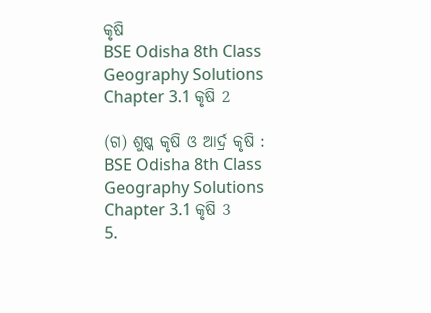କୃଷି
BSE Odisha 8th Class Geography Solutions Chapter 3.1 କୃଷି 2

(ଗ) ଶୁଷ୍କ କୃଷି ଓ ଆର୍ଦ୍ର କୃଷି :
BSE Odisha 8th Class Geography Solutions Chapter 3.1 କୃଷି 3
5.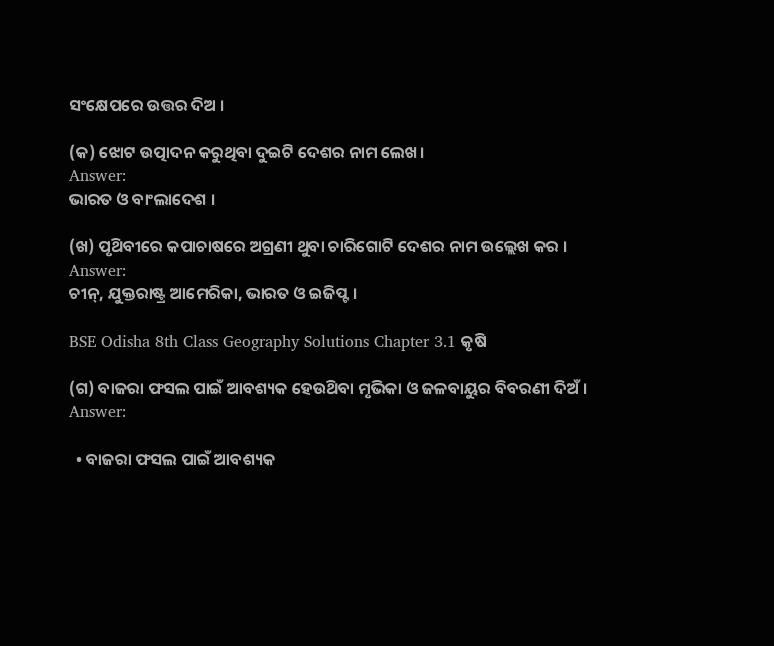ସଂକ୍ଷେପରେ ଉତ୍ତର ଦିଅ ।

(କ) ଝୋଟ ଉତ୍ପାଦନ କରୁଥିବା ଦୁଇଟି ଦେଶର ନାମ ଲେଖ।
Answer:
ଭାରତ ଓ ବାଂଲାଦେଶ ।

(ଖ) ପୃଥ‌ିବୀରେ କପାଚାଷରେ ଅଗ୍ରଣୀ ଥୁବା ଚାରିଗୋଟି ଦେଶର ନାମ ଉଲ୍ଲେଖ କର ।
Answer:
ଚୀନ୍, ଯୁକ୍ତରାଷ୍ଟ୍ର ଆମେରିକା, ଭାରତ ଓ ଇଜିପ୍ଟ ।

BSE Odisha 8th Class Geography Solutions Chapter 3.1 କୃଷି

(ଗ) ବାଜରା ଫସଲ ପାଇଁ ଆବଶ୍ୟକ ହେଉଥ‌ିବା ମୃଭିକା ଓ ଜଳବାୟୁର ବିବରଣୀ ଦିଅଁ ।
Answer:

  • ବାଜରା ଫସଲ ପାଇଁ ଆବଶ୍ୟକ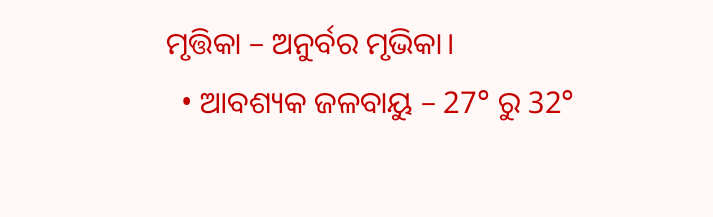ମୃତ୍ତିକା – ଅନୁର୍ବର ମୃଭିକା।
  • ଆବଶ୍ୟକ ଜଳବାୟୁ – 27° ରୁ 32°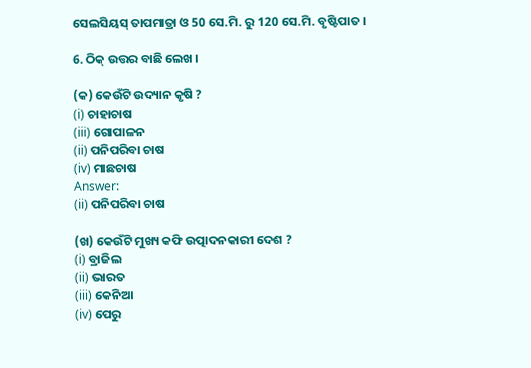ସେଲସିୟସ୍ ତାପମାତ୍ରା ଓ 50 ସେ.ମି. ରୁ 120 ସେ.ମି. ବୃଷ୍ଟିପାତ ।

6. ଠିକ୍ ଉତ୍ତର ବାଛି ଲେଖ ।

(କ) କେଉଁଟି ଉଦ୍ୟାନ କୃଷି ?
(i) ଚାହାଚାଷ
(iii) ଗୋପାଳନ
(ii) ପନିପରିବା ଚାଷ
(iv) ମାଛଚାଷ
Answer:
(ii) ପନିପରିବା ଚାଷ

(ଖ) କେଉଁଟି ମୁଖ୍ୟ କଫି ଉତ୍ପାଦନକାରୀ ଦେଶ ?
(i) ବ୍ରାଜିଲ
(ii) ଭାରତ
(iii) କେନିଆ
(iv) ପେରୁ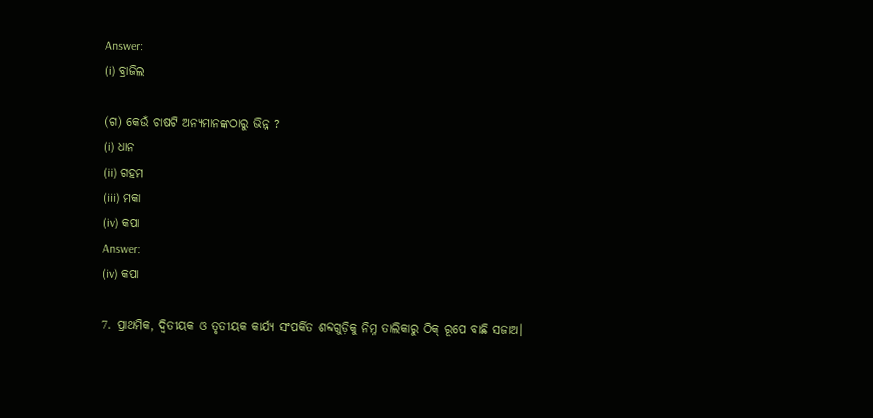Answer:
(i) ବ୍ରାଜିଲ

(ଗ) କେଉଁ ଚାଷଟି ଅନ୍ୟମାନଙ୍କଠାରୁ ଭିନ୍ନ ?
(i) ଧାନ
(ii) ଗହମ
(iii) ମକା
(iv) କପା
Answer:
(iv) କପା

7. ପ୍ରାଥମିକ, ଦ୍ଵିତୀୟକ ଓ ତୃତୀୟକ କାର୍ଯ୍ୟ ସଂପର୍କିତ ଶବ୍ଦଗୁଡ଼ିକୁ ନିମ୍ନ ତାଲିକାରୁ ଠିକ୍ ରୂପେ ବାଛି ସଜାଅ।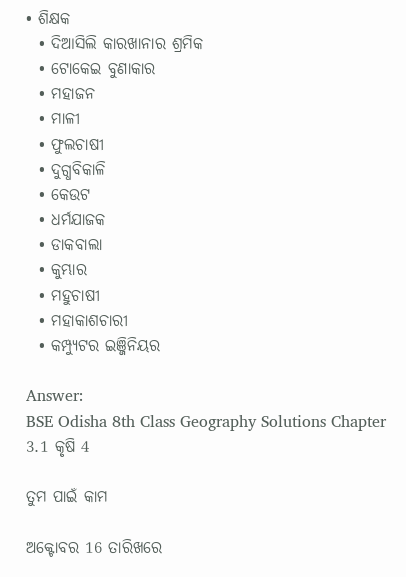• ଶିକ୍ଷକ
  • ଦିଆସିଲି କାରଖାନାର ଶ୍ରମିକ
  • ଟୋକେଇ ବୁଣାକାର
  • ମହାଜନ
  • ମାଳୀ
  • ଫୁଲଚାଷୀ
  • ଦୁଗ୍ଧବିକାଳି
  • କେଉଟ
  • ଧର୍ମଯାଜକ
  • ଡାକବାଲା
  • କୁମ୍ଭାର
  • ମହୁଚାଷୀ
  • ମହାକାଶଚାରୀ
  • କମ୍ପ୍ୟୁଟର ଇଞ୍ଜିନିୟର

Answer:
BSE Odisha 8th Class Geography Solutions Chapter 3.1 କୃଷି 4

ତୁମ ପାଇଁ କାମ

ଅକ୍ଟୋବର 16 ତାରିଖରେ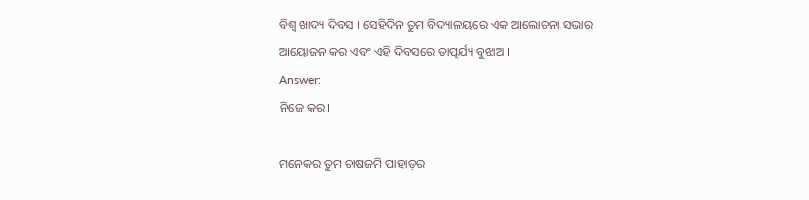ବିଶ୍ଵ ଖାଦ୍ୟ ଦିବସ । ସେହିଦିନ ତୁମ ବିଦ୍ୟାଳୟରେ ଏକ ଆଲୋଚନା ସଭାର ଆୟୋଜନ କର ଏବଂ ଏହି ଦିବସରେ ତାତ୍ପର୍ଯ୍ୟ ବୁଝାଅ ।
Answer:
ନିଜେ କର।

ମନେକର ତୁମ ଚାଷଜମି ପାହାଡ଼ର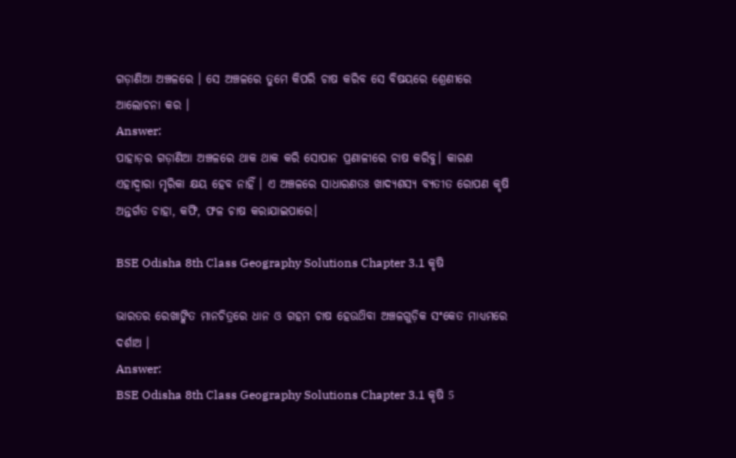ଗଡ଼ାଣିଆ ଅଞ୍ଚଳରେ । ସେ ଅଞ୍ଚଳରେ ତୁମେ କିପରି ଚାଷ କରିବ ସେ ବିଷୟରେ ଶ୍ରେଣୀରେ ଆଲୋଚନା କର ।
Answer:
ପାହାଡ଼ର ଗଡ଼ାଣିଆ ଅଞ୍ଚଳରେ ଥାକ ଥାକ କରି ସୋପାନ ପ୍ରଣାଳୀରେ ଚାଷ କରିବୁ। କାରଣ ଏହାଦ୍ଵାରା ମୃରିକା କ୍ଷୟ ହେବ ନାହିଁ । ଏ ଅଞ୍ଚଳରେ ସାଧାରଣତଃ ଖାଦ୍ୟଶସ୍ୟ ବ୍ୟତୀତ ରୋପଣ କୃଷି ଅନ୍ତର୍ଗତ ଚାହା, କଫି, ଫଳ ଚାଷ କରାଯାଇପାରେ।

BSE Odisha 8th Class Geography Solutions Chapter 3.1 କୃଷି

ଭାରତର ରେଖାଙ୍କିତ ମାନଚିତ୍ରରେ ଧାନ ଓ ଗହମ ଚାଷ ହେଉଥ‌ିବା ଅଞ୍ଚଳଗୁଡ଼ିକ ସଂକେତ ମାଧ୍ୟମରେ ଦର୍ଶାଅ ।
Answer:
BSE Odisha 8th Class Geography Solutions Chapter 3.1 କୃଷି 5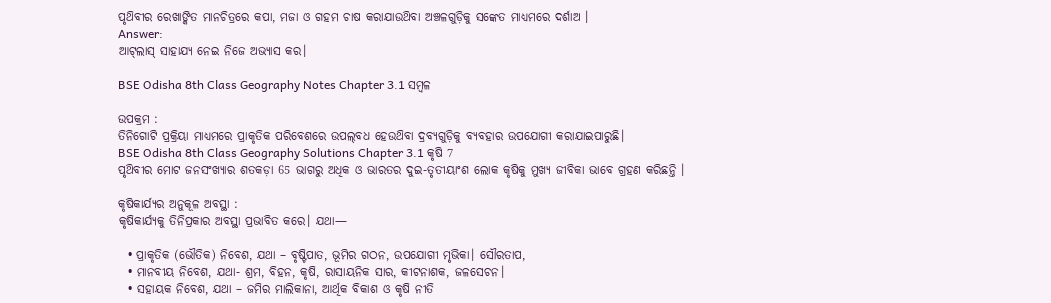ପୃଥ‌ିବୀର ରେଖାଙ୍କିତ ମାନଚିତ୍ରରେ କପା, ମଜା ଓ ଗହମ ଚାଷ କରାଯାଉଥ‌ିବା ଅଞ୍ଚଳଗୁଡ଼ିକୁ ସଙ୍କେତ ମାଧ୍ୟମରେ ଦର୍ଶାଅ ।
Answer:
ଆଟ୍‌ଲାସ୍ ସାହାଯ୍ୟ ନେଇ ନିଜେ ଅଭ୍ୟାସ କର।

BSE Odisha 8th Class Geography Notes Chapter 3.1 ସମ୍ବଳ

ଉପକ୍ରମ :
ତିନିଗୋଟି ପ୍ରକ୍ରିୟା ମାଧ୍ୟମରେ ପ୍ରାକୃତିକ ପରିବେଶରେ ଉପଲ୍‌ବଧ ହେଉଥ‌ିବା ଦ୍ରବ୍ୟଗୁଡ଼ିକୁ ବ୍ୟବହାର ଉପଯୋଗୀ କରାଯାଇପାରୁଛି।
BSE Odisha 8th Class Geography Solutions Chapter 3.1 କୃଷି 7
ପୃଥ‌ିବୀର ମୋଟ ଜନସଂଖ୍ୟାର ଶତକଡ଼ା 65 ଭାଗରୁ ଅଧିକ ଓ ଭାରତର ଦୁଇ-ତୃତୀୟାଂଶ ଲୋକ କୃଷିକୁ ମୁଖ୍ୟ ଜୀବିକା ଭାବେ ଗ୍ରହଣ କରିଛନ୍ତି ।

କୃଷିକାର୍ଯ୍ୟର ଅନୁକୂଳ ଅବସ୍ଥା :
କୃଷିକାର୍ଯ୍ୟକୁ ତିନିପ୍ରକାର ଅବସ୍ଥା ପ୍ରଭାବିତ କରେ। ଯଥା—

  • ପ୍ରାକୃତିକ (ଭୌତିକ) ନିବେଶ, ଯଥା – ବୃଷ୍ଟିପାତ, ଭୂମିର ଗଠନ, ଉପଯୋଗୀ ମୃଭିକା। ସୌରତାପ,
  • ମାନବୀୟ ନିବେଶ, ଯଥା- ଶ୍ରମ, ବିହନ, କୃଷି, ରାସାୟନିକ ସାର, କୀଟନାଶକ, ଜଳସେଚନ।
  • ସହାୟକ ନିବେଶ, ଯଥା – ଜମିର ମାଲିକାନା, ଆର୍ଥିକ ବିକାଶ ଓ କୃଷି ନୀତି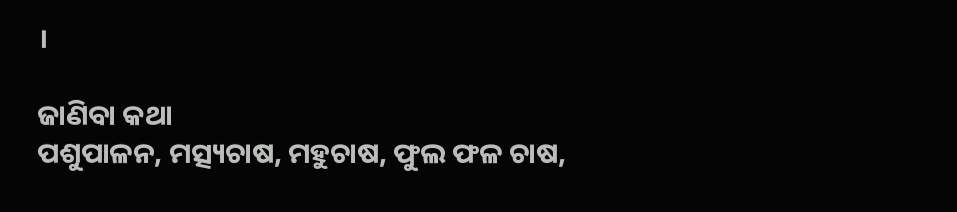।

ଜାଣିବା କଥା
ପଶୁପାଳନ, ମତ୍ସ୍ୟଚାଷ, ମହୁଚାଷ, ଫୁଲ ଫଳ ଚାଷ,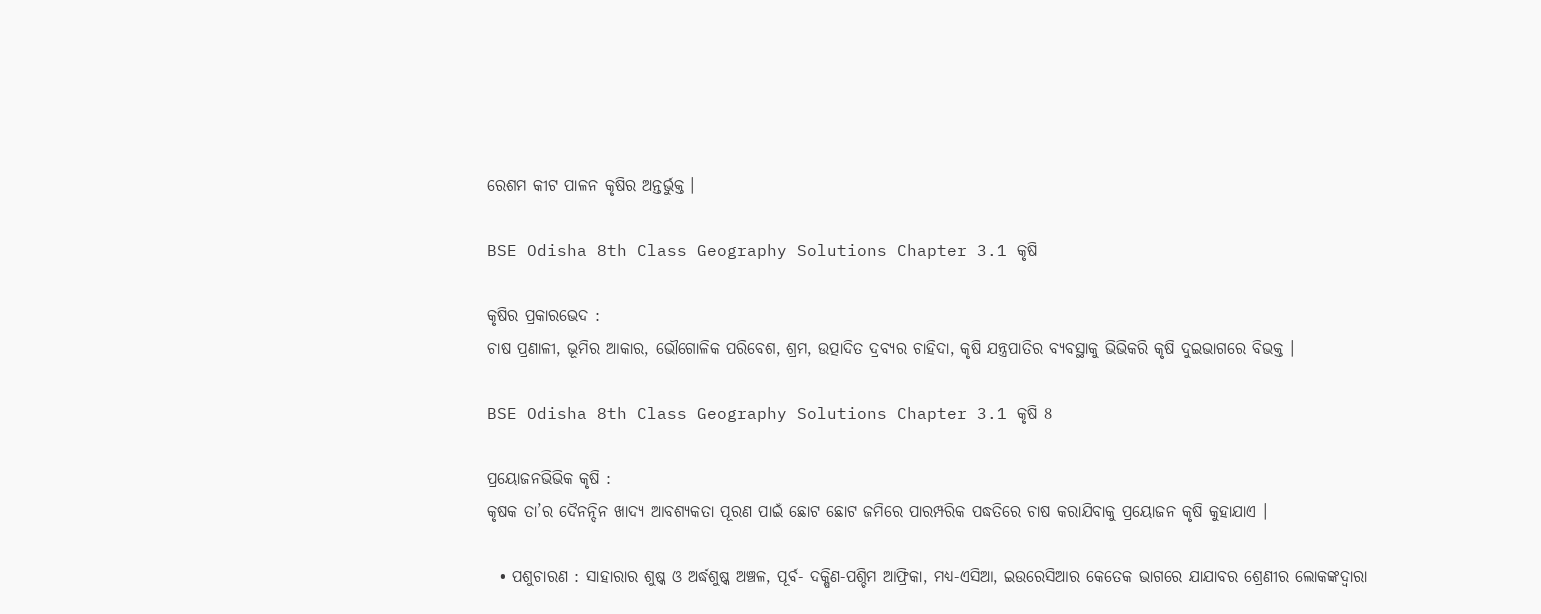ରେଶମ କୀଟ ପାଳନ କୃଷିର ଅନ୍ତର୍ଭୁକ୍ତ ।

BSE Odisha 8th Class Geography Solutions Chapter 3.1 କୃଷି

କୃଷିର ପ୍ରକାରଭେଦ :
ଚାଷ ପ୍ରଣାଳୀ, ଭୂମିର ଆକାର, ଭୌଗୋଳିକ ପରିବେଶ, ଶ୍ରମ, ଉତ୍ପାଦିତ ଦ୍ରବ୍ୟର ଚାହିଦା, କୃଷି ଯନ୍ତ୍ରପାତିର ବ୍ୟବସ୍ଥାକୁ ଭିଭିକରି କୃଷି ଦୁଇଭାଗରେ ବିଭକ୍ତ ।

BSE Odisha 8th Class Geography Solutions Chapter 3.1 କୃଷି 8

ପ୍ରୟୋଜନଭିଭିକ କୃଷି :
କୃଷକ ତା’ର ଦୈନନ୍ଦିନ ଖାଦ୍ୟ ଆବଶ୍ୟକତା ପୂରଣ ପାଇଁ ଛୋଟ ଛୋଟ ଜମିରେ ପାରମ୍ପରିକ ପଦ୍ଧତିରେ ଚାଷ କରାଯିବାକୁ ପ୍ରୟୋଜନ କୃଷି କୁହାଯାଏ ।

  • ପଶୁଚାରଣ : ସାହାରାର ଶୁଷ୍କ ଓ ଅର୍ଦ୍ଧଶୁଷ୍କ ଅଞ୍ଚଳ, ପୂର୍ବ- ଦକ୍ଷିଣ-ପଶ୍ଚିମ ଆଫ୍ରିକା, ମଧ୍ୟ-ଏସିଆ, ଇଉରେସିଆର କେତେକ ଭାଗରେ ଯାଯାବର ଶ୍ରେଣୀର ଲୋକଙ୍କଦ୍ଵାରା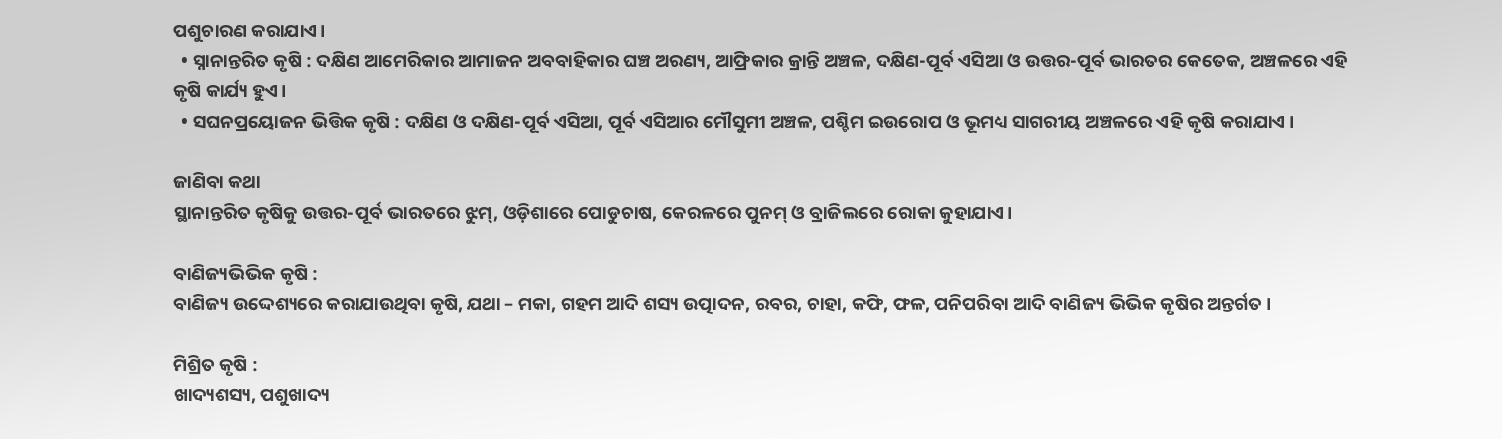ପଶୁଚାରଣ କରାଯାଏ।
  • ସ୍ନାନାନ୍ତରିତ କୃଷି : ଦକ୍ଷିଣ ଆମେରିକାର ଆମାଜନ ଅବବାହିକାର ଘଞ୍ଚ ଅରଣ୍ୟ, ଆଫ୍ରିକାର କ୍ରାନ୍ତି ଅଞ୍ଚଳ, ଦକ୍ଷିଣ-ପୂର୍ବ ଏସିଆ ଓ ଉତ୍ତର-ପୂର୍ବ ଭାରତର କେତେକ, ଅଞ୍ଚଳରେ ଏହି କୃଷି କାର୍ଯ୍ୟ ହୁଏ।
  • ସଘନପ୍ରୟୋଜନ ଭିତ୍ତିକ କୃଷି : ଦକ୍ଷିଣ ଓ ଦକ୍ଷିଣ-ପୂର୍ବ ଏସିଆ, ପୂର୍ବ ଏସିଆର ମୌସୁମୀ ଅଞ୍ଚଳ, ପଶ୍ଚିମ ଇଉରୋପ ଓ ଭୂମଧ୍ୟ ସାଗରୀୟ ଅଞ୍ଚଳରେ ଏହି କୃଷି କରାଯାଏ ।

ଜାଣିବା କଥା
ସ୍ଥାନାନ୍ତରିତ କୃଷିକୁ ଉତ୍ତର-ପୂର୍ବ ଭାରତରେ ଝୁମ୍, ଓଡ଼ିଶାରେ ପୋଡୁଚାଷ, କେରଳରେ ପୁନମ୍ ଓ ବ୍ରାଜିଲରେ ରୋକା କୁହାଯାଏ।

ବାଣିଜ୍ୟଭିଭିକ କୃଷି :
ବାଣିଜ୍ୟ ଉଦ୍ଦେଶ୍ୟରେ କରାଯାଉଥିବା କୃଷି, ଯଥା – ମକା, ଗହମ ଆଦି ଶସ୍ୟ ଉତ୍ପାଦନ, ରବର, ଚାହା, କଫି, ଫଳ, ପନିପରିବା ଆଦି ବାଣିଜ୍ୟ ଭିଭିକ କୃଷିର ଅନ୍ତର୍ଗତ ।

ମିଶ୍ରିତ କୃଷି :
ଖାଦ୍ୟଶସ୍ୟ, ପଶୁଖାଦ୍ୟ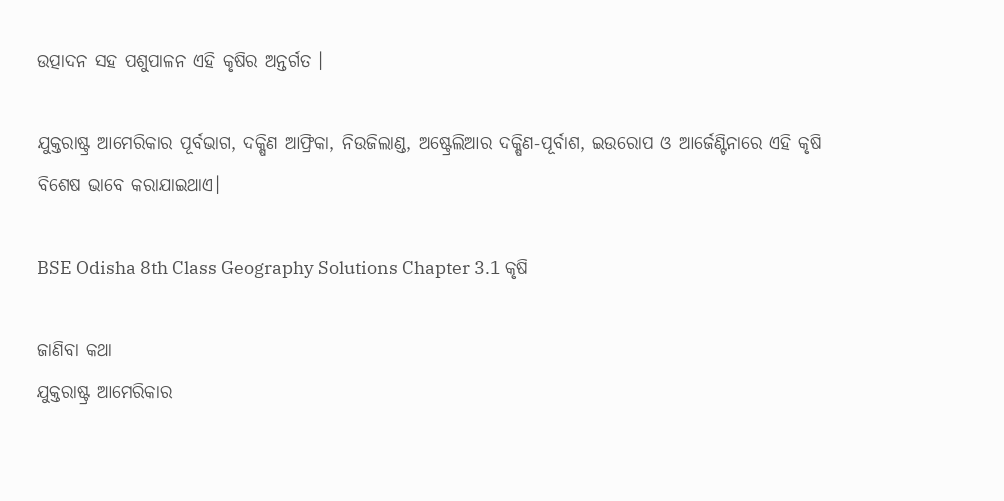ଉତ୍ପାଦନ ସହ ପଶୁପାଳନ ଏହି କୃଷିର ଅନ୍ତର୍ଗତ ।

ଯୁକ୍ତରାଷ୍ଟ୍ର ଆମେରିକାର ପୂର୍ବଭାଗ, ଦକ୍ଷିଣ ଆଫ୍ରିକା, ନିଉଜିଲାଣ୍ଡ, ଅଷ୍ଟ୍ରେଲିଆର ଦକ୍ଷିଣ-ପୂର୍ବାଶ, ଇଉରୋପ ଓ ଆର୍ଜେଣ୍ଟିନାରେ ଏହି କୃଷି ବିଶେଷ ଭାବେ କରାଯାଇଥାଏ।

BSE Odisha 8th Class Geography Solutions Chapter 3.1 କୃଷି

ଜାଣିବା କଥା
ଯୁକ୍ତରାଷ୍ଟ୍ର ଆମେରିକାର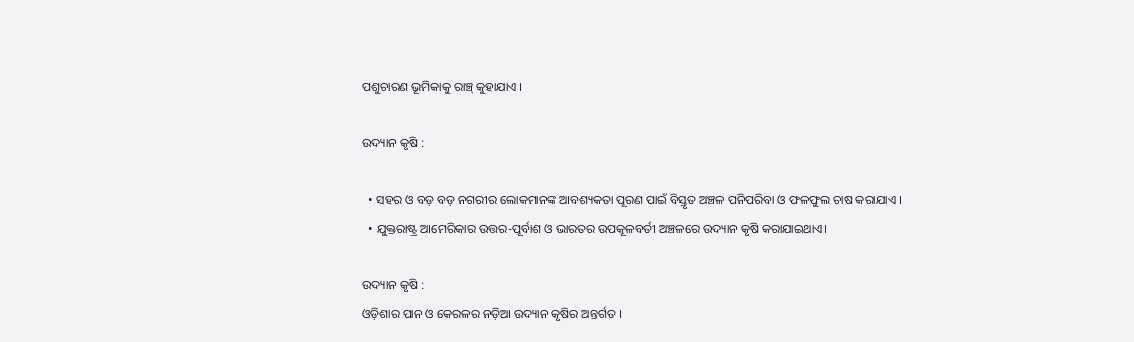ପଶୁଚାରଣ ଭୂମିକାକୁ ରାଞ୍ଚ୍ କୁହାଯାଏ ।

ଉଦ୍ୟାନ କୃଷି :

  • ସହର ଓ ବଡ଼ ବଡ଼ ନଗରୀର ଲୋକମାନଙ୍କ ଆବଶ୍ୟକତା ପୂରଣ ପାଇଁ ବିସ୍ତୃତ ଅଞ୍ଚଳ ପନିପରିବା ଓ ଫଳଫୁଲ ଚାଷ କରାଯାଏ ।
  • ଯୁକ୍ତରାଷ୍ଟ୍ର ଆମେରିକାର ଉତ୍ତର-ପୂର୍ବାଶ ଓ ଭାରତର ଉପକୂଳବର୍ତୀ ଅଞ୍ଚଳରେ ଉଦ୍ୟାନ କୃଷି କରାଯାଇଥାଏ।

ଉଦ୍ୟାନ କୃଷି :
ଓଡ଼ିଶାର ପାନ ଓ କେରଳର ନଡ଼ିଆ ଉଦ୍ୟାନ କୃଷିର ଅନ୍ତର୍ଗତ ।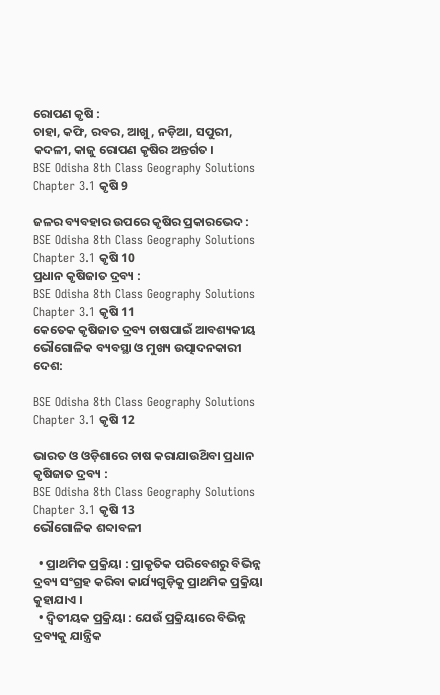ରୋପଣ କୃଷି :
ଚାହା, କଫି, ରବର, ଆଖୁ, ନଡ଼ିଆ, ସପୁରୀ, କଦଳୀ, କାଜୁ ରୋପଣ କୃଷିର ଅନ୍ତର୍ଗତ ।
BSE Odisha 8th Class Geography Solutions Chapter 3.1 କୃଷି 9

ଜଳର ବ୍ୟବହାର ଉପରେ କୃଷିର ପ୍ରକାରଭେଦ :
BSE Odisha 8th Class Geography Solutions Chapter 3.1 କୃଷି 10
ପ୍ରଧାନ କୃଷିଜାତ ଦ୍ରବ୍ୟ :
BSE Odisha 8th Class Geography Solutions Chapter 3.1 କୃଷି 11
କେତେକ କୃଷିଜାତ ଦ୍ରବ୍ୟ ଚାଷପାଇଁ ଆବଶ୍ୟକୀୟ ଭୌଗୋଳିକ ବ୍ୟବସ୍ଥା ଓ ମୁଖ୍ୟ ଉତ୍ପାଦନକାରୀ ଦେଶ:

BSE Odisha 8th Class Geography Solutions Chapter 3.1 କୃଷି 12

ଭାରତ ଓ ଓଡ଼ିଶାରେ ଚାଷ କରାଯାଉଥ‌ିବା ପ୍ରଧାନ କୃଷିଜାତ ଦ୍ରବ୍ୟ :
BSE Odisha 8th Class Geography Solutions Chapter 3.1 କୃଷି 13
ଭୌଗୋଳିକ ଶବ୍ଦାବଳୀ

  • ପ୍ରାଥମିକ ପ୍ରକ୍ରିୟା : ପ୍ରାକୃତିକ ପରିବେଶରୁ ବିଭିନ୍ନ ଦ୍ରବ୍ୟ ସଂଗ୍ରହ କରିବା କାର୍ଯ୍ୟଗୁଡ଼ିକୁ ପ୍ରାଥମିକ ପ୍ରକ୍ରିୟା କୁହାଯାଏ ।
  • ଦ୍ବିତୀୟକ ପ୍ରକ୍ରିୟା : ଯେଉଁ ପ୍ରକ୍ରିୟାରେ ବିଭିନ୍ନ ଦ୍ରବ୍ୟକୁ ଯାନ୍ତ୍ରିକ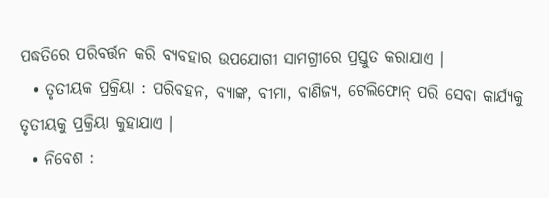ପଦ୍ଧତିରେ ପରିବର୍ତ୍ତନ କରି ବ୍ୟବହାର ଉପଯୋଗୀ ସାମଗ୍ରୀରେ ପ୍ରସ୍ତୁତ କରାଯାଏ ।
  • ତୃତୀୟକ ପ୍ରକ୍ରିୟା : ପରିବହନ, ବ୍ୟାଙ୍କ, ବୀମା, ବାଣିଜ୍ୟ, ଟେଲିଫୋନ୍ ପରି ସେବା କାର୍ଯ୍ୟକୁ ତୃତୀୟକୁ ପ୍ରକ୍ରିୟା କୁହାଯାଏ ।
  • ନିବେଶ :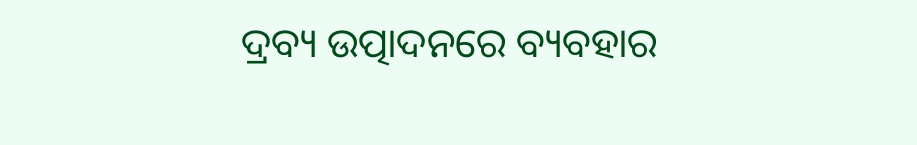ଦ୍ରବ୍ୟ ଉତ୍ପାଦନରେ ବ୍ୟବହାର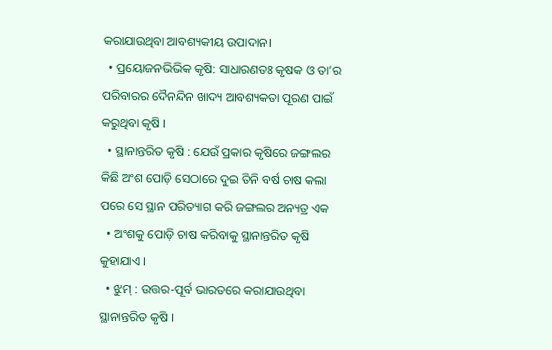କରାଯାଉଥିବା ଆବଶ୍ୟକୀୟ ଉପାଦାନ।
  • ପ୍ରୟୋଜନଭିଭିକ କୃଷି: ସାଧାରଣତଃ କୃଷକ ଓ ତା’ର ପରିବାରର ଦୈନନ୍ଦିନ ଖାଦ୍ୟ ଆବଶ୍ୟକତା ପୂରଣ ପାଇଁ କରୁଥିବା କୃଷି ।
  • ସ୍ଥାନାନ୍ତରିତ କୃଷି : ଯେଉଁ ପ୍ରକାର କୃଷିରେ ଜଙ୍ଗଲର କିଛି ଅଂଶ ପୋଡ଼ି ସେଠାରେ ଦୁଇ ତିନି ବର୍ଷ ଚାଷ କଲା ପରେ ସେ ସ୍ଥାନ ପରିତ୍ୟାଗ କରି ଜଙ୍ଗଲର ଅନ୍ୟତ୍ର ଏକ
  • ଅଂଶକୁ ପୋଡ଼ି ଚାଷ କରିବାକୁ ସ୍ଥାନାନ୍ତରିତ କୃଷି କୁହାଯାଏ ।
  • ଝୁମ୍ : ଉତ୍ତର-ପୂର୍ବ ଭାରତରେ କରାଯାଉଥିବା ସ୍ଥାନାନ୍ତରିତ କୃଷି ।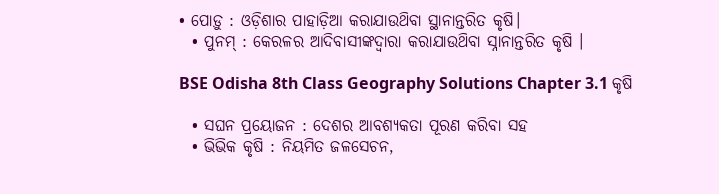• ପୋଡ଼ୁ : ଓଡ଼ିଶାର ପାହାଡ଼ିଆ କରାଯାଉଥ‌ିବା ସ୍ଥାନାନ୍ତରିତ କୃଷି।
  • ପୁନମ୍ : କେରଳର ଆଦିବାସୀଙ୍କଦ୍ଵାରା କରାଯାଉଥ‌ିବା ସ୍ନାନାନ୍ତରିତ କୃଷି ।

BSE Odisha 8th Class Geography Solutions Chapter 3.1 କୃଷି

  • ସଘନ ପ୍ରୟୋଜନ : ଦେଶର ଆବଶ୍ୟକତା ପୂରଣ କରିବା ସହ
  • ଭିଭିକ କୃଷି : ନିୟମିତ ଜଳସେଚନ,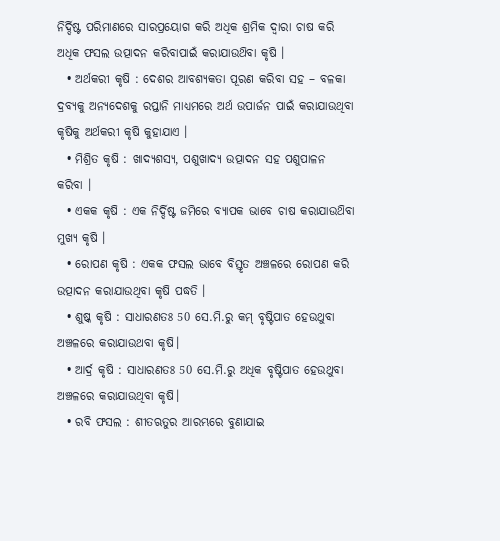ନିର୍ଦ୍ଦିଷ୍ଟ ପରିମାଣରେ ସାରପ୍ରୟୋଗ କରି ଅଧିକ ଶ୍ରମିକ ଦ୍ଵାରା ଚାଷ କରି ଅଧିକ ଫସଲ ଉତ୍ପାଦନ କରିବାପାଇଁ କରାଯାଉଥ‌ିବା କୃଷି ।
  • ଅର୍ଥକରୀ କୃଷି : ଦେଶର ଆବଶ୍ୟକତା ପୂରଣ କରିବା ସହ – ବଳକା ଦ୍ରବ୍ୟକୁ ଅନ୍ୟଦେଶକୁ ରପ୍ତାନି ମାଧ୍ୟମରେ ଅର୍ଥ ଉପାର୍ଜନ ପାଇଁ କରାଯାଉଥିବା କୃଷିକୁ ଅର୍ଥକରୀ କୃଷି କୁହାଯାଏ ।
  • ମିଶ୍ରିତ କୃଷି : ଖାଦ୍ୟଶସ୍ୟ, ପଶୁଖାଦ୍ୟ ଉତ୍ପାଦନ ସହ ପଶୁପାଳନ କରିବା ।
  • ଏକକ କୃଷି : ଏକ ନିର୍ଦ୍ଦିଷ୍ଟ ଜମିରେ ବ୍ୟାପକ ଭାବେ ଚାଷ କରାଯାଉଥ‌ିବା ମୁଖ୍ୟ କୃଷି ।
  • ରୋପଣ କୃଷି : ଏକକ ଫସଲ ଭାବେ ବିସ୍ତୃତ ଅଞ୍ଚଳରେ ରୋପଣ କରି ଉତ୍ପାଦନ କରାଯାଉଥିବା କୃଷି ପଦ୍ଧତି ।
  • ଶୁଷ୍କ କୃଷି : ସାଧାରଣତଃ 50 ସେ.ମି.ରୁ କମ୍ ବୃଷ୍ଟିପାତ ହେଉଥୁବା ଅଞ୍ଚଳରେ କରାଯାଉଥବା କୃଷି।
  • ଆର୍ଦ୍ର କୃଷି : ସାଧାରଣତଃ 50 ସେ.ମି.ରୁ ଅଧିକ ବୃଷ୍ଟିପାତ ହେଉଥୁବା ଅଞ୍ଚଳରେ କରାଯାଉଥିବା କୃଷି।
  • ରବି ଫସଲ : ଶୀତଋତୁର ଆରମ୍ଭରେ ବୁଣାଯାଇ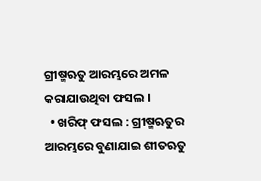ଗ୍ରୀଷ୍ମଋତୁ ଆରମ୍ଭରେ ଅମଳ କରାଯାଉଥିବା ଫସଲ ।
  • ଖରିଫ୍ ଫସଲ : ଗ୍ରୀଷ୍ମଋତୁର ଆରମ୍ଭରେ ବୁଣାଯାଇ ଶୀତଋତୁ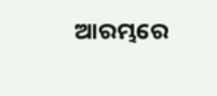ଆରମ୍ଭରେ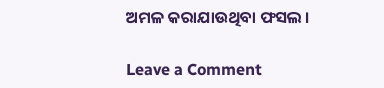ଅମଳ କରାଯାଉଥିବା ଫସଲ ।

Leave a Comment